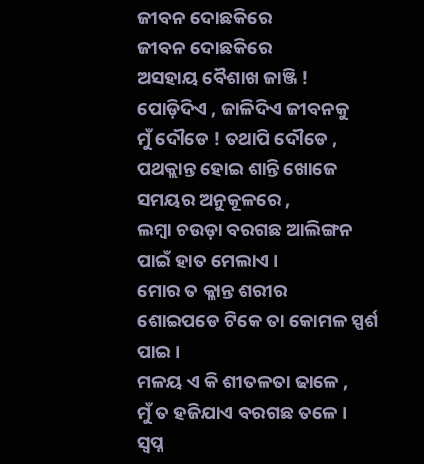ଜୀବନ ଦୋଛକିରେ
ଜୀବନ ଦୋଛକିରେ
ଅସହାୟ ବୈଶାଖ ଜାଞ୍ଜି !
ପୋଡ଼ିଦିଏ , ଜାଳିଦିଏ ଜୀବନକୁ
ମୁଁ ଦୌଡେ ! ତଥାପି ଦୌଡେ ,
ପଥକ୍ଲାନ୍ତ ହୋଇ ଶାନ୍ତି ଖୋଜେ
ସମୟର ଅନୁକୂଳରେ ,
ଲମ୍ବା ଚଉଡ଼ା ବରଗଛ ଆଲିଙ୍ଗନ ପାଇଁ ହାତ ମେଲାଏ ।
ମୋର ତ କ୍ଳାନ୍ତ ଶରୀର
ଶୋଇପଡେ ଟିକେ ତା କୋମଳ ସ୍ପର୍ଶ ପାଇ ।
ମଳୟ ଏ କି ଶୀତଳତା ଢାଳେ ,
ମୁଁ ତ ହଜିଯାଏ ବରଗଛ ତଳେ ।
ସ୍ବପ୍ନ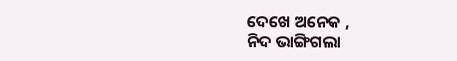ଦେଖେ ଅନେକ ,
ନିଦ ଭାଙ୍ଗିଗଲା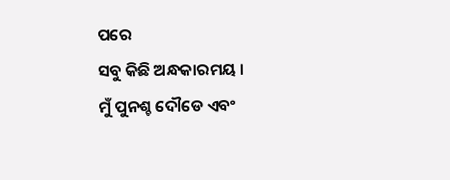ପରେ
ସବୁ କିଛି ଅନ୍ଧକାରମୟ ।
ମୁଁ ପୁନଶ୍ଚ ଦୌଡେ ଏବଂ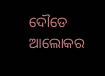ଦୌଡେ
ଆଲୋକର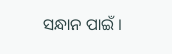ସନ୍ଧାନ ପାଇଁ ।